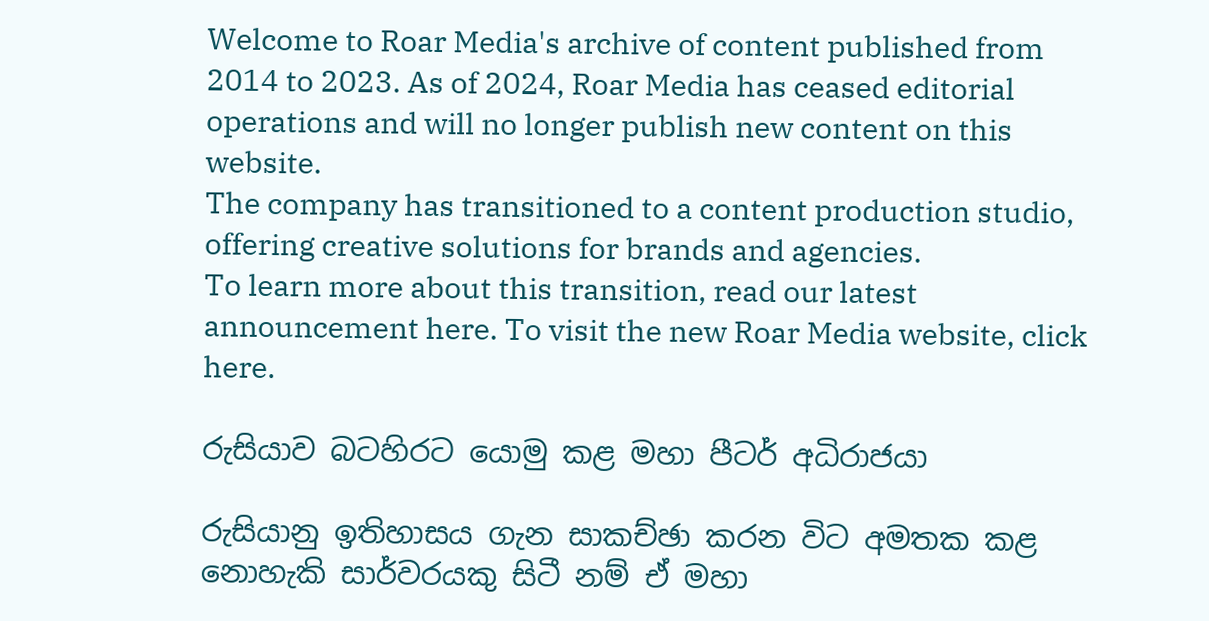Welcome to Roar Media's archive of content published from 2014 to 2023. As of 2024, Roar Media has ceased editorial operations and will no longer publish new content on this website.
The company has transitioned to a content production studio, offering creative solutions for brands and agencies.
To learn more about this transition, read our latest announcement here. To visit the new Roar Media website, click here.

රුසියාව බටහිරට යොමු කළ මහා පීටර් අධිරාජයා

රුසියානු ඉතිහාසය ගැන සාකච්ඡා කරන විට අමතක කළ නොහැකි සාර්වරයකු සිටී නම් ඒ මහා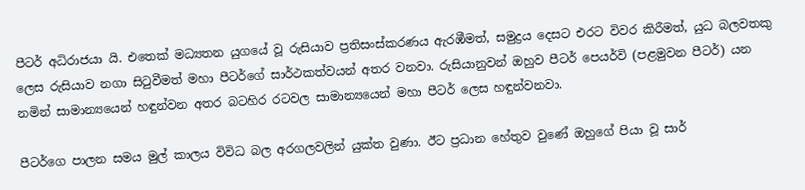පීටර් අධිරාජයා යි. එතෙක් මධ්‍යතන යුගයේ වූ රුසියාව ප්‍රතිසංස්කරණය ඇරඹීමත්, සමුද්‍රය දෙසට එරට විවර කිරීමත්, යුධ බලවතකු ලෙස රුසියාව නගා සිටුවීමත් මහා පීටර්ගේ සාර්ථකත්වයන් අතර වනවා. රුසියානුවන් ඔහුව පීටර් පෙයර්වි (පළමුවන පීටර්) යන නමින් සාමාන්‍යයෙන් හඳුන්වන අතර බටහිර රටවල සාමාන්‍යයෙන් මහා පීටර් ලෙස හඳුන්වනවා.

පීටර්ගෙ පාලන සමය මුල් කාලය විවිධ බල අරගලවලින් යුක්ත වුණා. ඊට ප්‍රධාන හේතුව වුණේ ඔහුගේ පියා වූ සාර්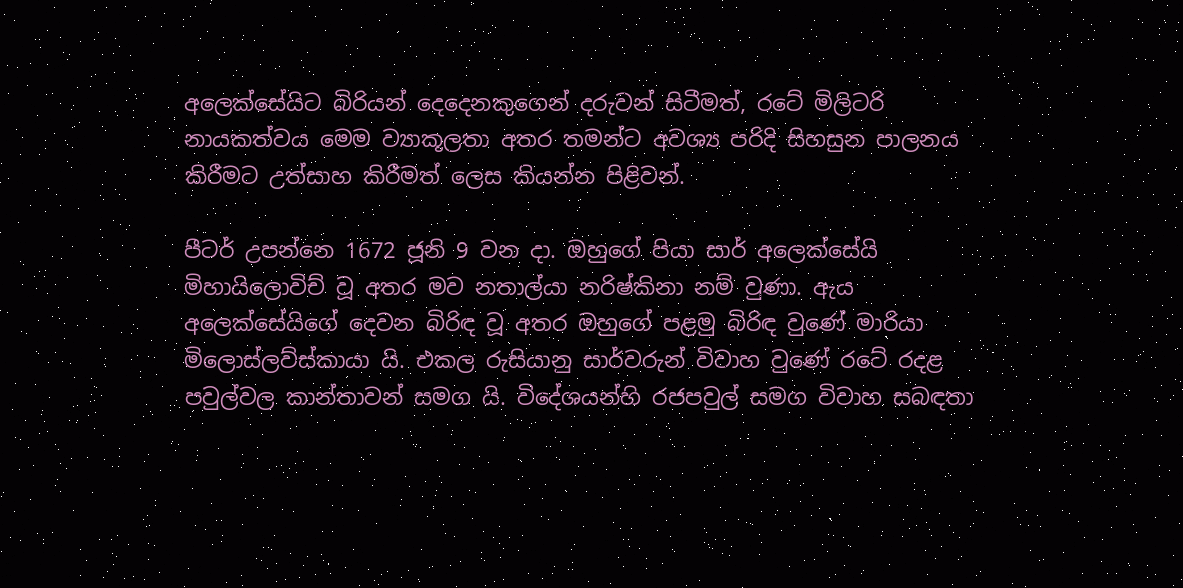අලෙක්සේයිට බිරියන් දෙදෙනකුගෙන් දරුවන් සිටීමත්, රටේ මිලිටරි නායකත්වය මෙම ව්‍යාකූලතා අතර තමන්ට අවශ්‍ය පරිදි සිහසුන පාලනය කිරීමට උත්සාහ කිරීමත් ලෙස කියන්න පිළිවන්.

පීටර් උපන්නෙ 1672 ජූනි 9 වන දා. ඔහුගේ පියා සාර් අලෙක්සේයි මිහායිලොවිච් වූ අතර මව නතාල්යා නරිෂ්කිනා නම් වුණා. ඇය අලෙක්සේයිගේ දෙවන බිරිඳ වූ අතර ඔහුගේ පළමු බිරිඳ වුණේ මාරියා මිලොස්ලව්ස්කායා යි. එකල රුසියානු සාර්වරුන් විවාහ වුණේ රටේ රදළ පවුල්වල කාන්තාවන් සමග යි. විදේශයන්හි රජපවුල් සමග විවාහ සබඳතා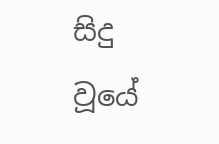සිදු වූයේ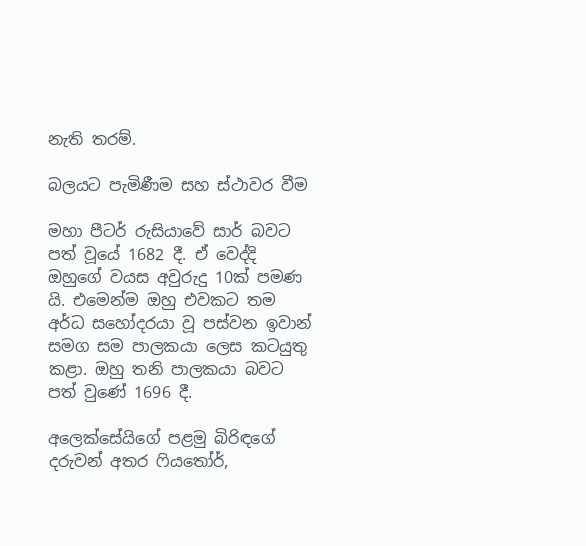නැති තරම්.

බලයට පැමිණීම සහ ස්ථාවර වීම

මහා පීටර් රුසියාවේ සාර් බවට පත් වූයේ 1682 දී. ඒ වෙද්දි ඔහුගේ වයස අවුරුදු 10ක් පමණ යි. එමෙන්ම ඔහු එවකට තම අර්ධ සහෝදරයා වූ පස්වන ඉවාන් සමග සම පාලකයා ලෙස කටයුතු කළා. ඔහු තනි පාලකයා බවට පත් වුණේ 1696 දී.

අලෙක්සේයිගේ පළමු බිරිඳගේ දරුවන් අතර ෆියතෝර්,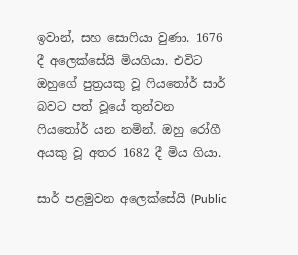ඉවාන්, සහ සොෆියා වුණා. 1676 දී අලෙක්සේයි මියගියා. එවිට ඔහුගේ පුත්‍රයකු වූ ෆියතෝර් සාර් බවට පත් වූයේ තුන්වන ෆියතෝර් යන නමින්. ඔහු රෝගී අයකු වූ අතර 1682 දී මිය ගියා.

සාර් පළමුවන අලෙක්සේයි (Public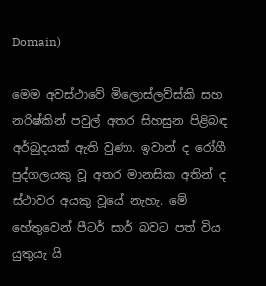Domain)

මෙම අවස්ථාවේ මිලොස්ලව්ස්කි සහ නරිෂ්කින් පවුල් අතර සිහසුන පිළිබඳ අර්බුදයක් ඇති වුණා. ඉවාන් ද රෝගී පුද්ගලයකු වූ අතර මානසික අතින් ද ස්ථාවර අයකු වූයේ නැහැ. මේ හේතුවෙන් පීටර් සාර් බවට පත් විය යුතුයැ යි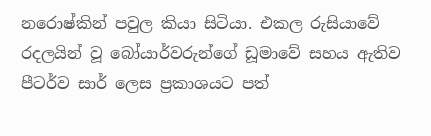නරොෂ්කින් පවුල කියා සිටියා. එකල රුසියාවේ රදලයින් වූ බෝයාර්වරුන්ගේ ඩූමාවේ සහය ඇතිව පීටර්ව සාර් ලෙස ප්‍රකාශයට පත්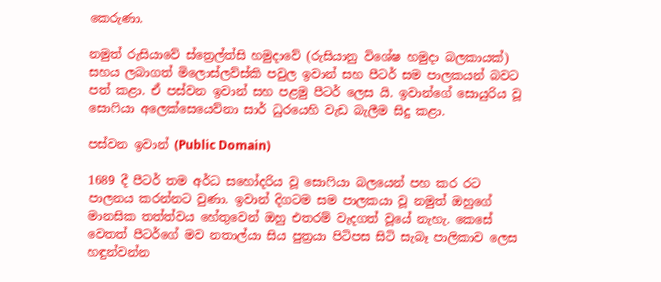කෙරුණා.

නමුත් රුසියාවේ ස්ත්‍රෙල්ත්සි හමුදාවේ (රුසියානු විශේෂ හමුදා බලකායක්) සහය ලබාගත් මිලොස්ලව්ස්කි පවුල ඉවාන් සහ පීටර් සම පාලකයන් බවට පත් කළා. ඒ පස්වන ඉවාන් සහ පළමු පීටර් ලෙස යි. ඉවාන්ගේ සොයුරිය වූ සොෆියා අලෙක්සෙයෙව්නා සාර් ධුරයෙහි වැඩ බැලීම සිදු කළා.

පස්වන ඉවාන් (Public Domain)

1689 දී පීටර් තම අර්ධ සහෝදරිය වූ සොෆියා බලයෙන් පහ කර රට පාලනය කරන්නට වුණා. ඉවාන් දිගටම සම පාලකයා වූ නමුත් ඔහුගේ මානසික තත්ත්වය හේතුවෙන් ඔහු එතරම් වැදගත් වූයේ නැහැ. කෙසේ වෙතත් පීටර්ගේ මව නතාල්යා සිය පුත්‍රයා පිටිපස සිටි සැබෑ පාලිකාව ලෙස හඳුන්වන්න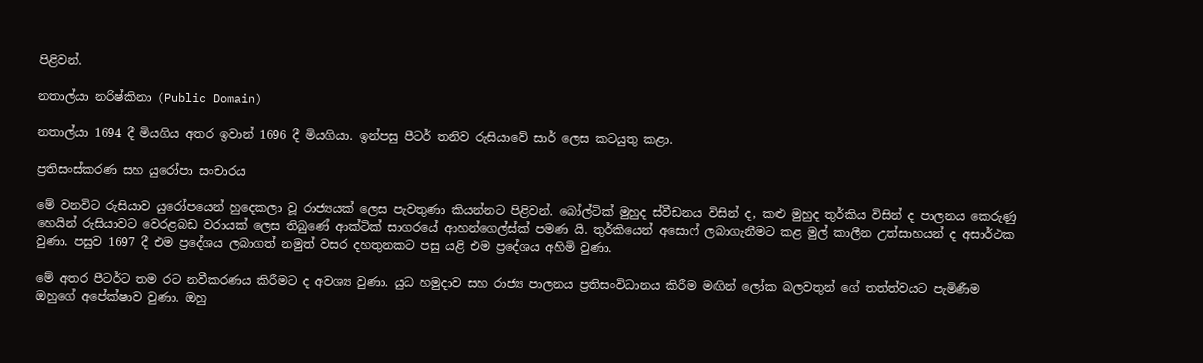පිළිවන්.

නතාල්යා නරිෂ්කිනා (Public Domain)

නතාල්යා 1694 දී මියගිය අතර ඉවාන් 1696 දී මියගියා. ඉන්පසු පීටර් තනිව රුසියාවේ සාර් ලෙස කටයුතු කළා.

ප්‍රතිසංස්කරණ සහ යුරෝපා සංචාරය

මේ වනවිට රුසියාව යුරෝපයෙන් හුදෙකලා වූ රාජ්‍යයක් ලෙස පැවතුණා කියන්නට පිළිවන්. බෝල්ටික් මුහුද ස්වීඩනය විසින් ද, කළු මුහුද තුර්කිය විසින් ද පාලනය කෙරුණු හෙයින් රුසියාවට වෙරළබඩ වරායක් ලෙස තිබුණේ ආක්ටික් සාගරයේ ආහන්ගෙල්ස්ක් පමණ යි. තුර්කියෙන් අසොෆ් ලබාගැනීමට කළ මුල් කාලීන උත්සාහයන් ද අසාර්ථක වුණා. පසුව 1697 දී එම ප්‍රදේශය ලබාගත් නමුත් වසර දහතුනකට පසු යළි එම ප්‍රදේශය අහිමි වුණා.

මේ අතර පීටර්ට තම රට නවීකරණය කිරීමට ද අවශ්‍ය වුණා. යුධ හමුදාව සහ රාජ්‍ය පාලනය ප්‍රතිසංවිධානය කිරීම මඟින් ලෝක බලවතුන් ගේ තත්ත්වයට පැමිණීම ඔහුගේ අපේක්ෂාව වුණා. ඔහු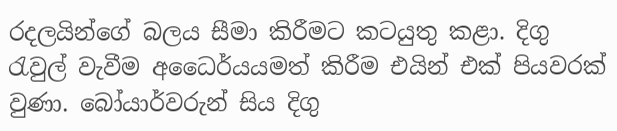රදලයින්ගේ බලය සීමා කිරීමට කටයුතු කළා. දිගු රැවුල් වැවීම අධෛර්යයමත් කිරීම එයින් එක් පියවරක් වුණා. බෝයාර්වරුන් සිය දිගු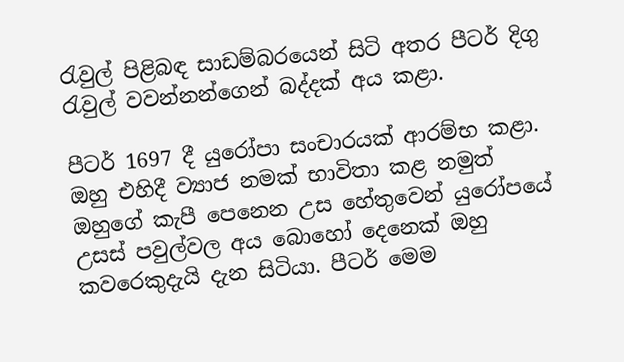රැවුල් පිළිබඳ සාඩම්බරයෙන් සිටි අතර පීටර් දිගු රැවුල් වවන්නන්ගෙන් බද්දක් අය කළා.

පීටර් 1697 දී යුරෝපා සංචාරයක් ආරම්භ කළා. ඔහු එහිදී ව්‍යාජ නමක් භාවිතා කළ නමුත් ඔහුගේ කැපී පෙනෙන උස හේතුවෙන් යුරෝපයේ උසස් පවුල්වල අය බොහෝ දෙනෙක් ඔහු කවරෙකුදැයි දැන සිටියා. පීටර් මෙම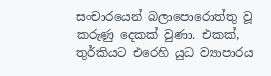සංචාරයෙන් බලාපොරොත්තු වූ කරුණු දෙකක් වුණා. එකක්, තුර්කියට එරෙහි යුධ ව්‍යාපාරය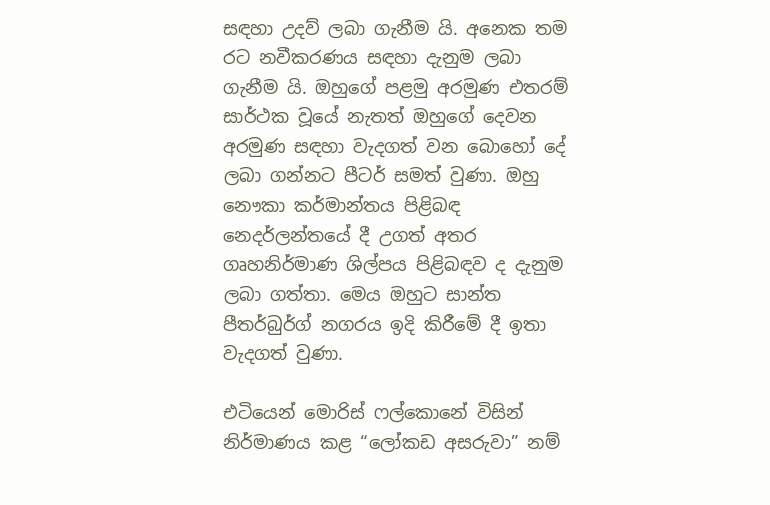සඳහා උදව් ලබා ගැනීම යි. අනෙක තම රට නවීකරණය සඳහා දැනුම ලබා ගැනීම යි. ඔහුගේ පළමු අරමුණ එතරම් සාර්ථක වූයේ නැතත් ඔහුගේ දෙවන අරමුණ සඳහා වැදගත් වන බොහෝ දේ ලබා ගන්නට පීටර් සමත් වුණා. ඔහු නෞකා කර්මාන්තය පිළිබඳ නෙදර්ලන්තයේ දී උගත් අතර ගෘහනිර්මාණ ශිල්පය පිළිබඳව ද දැනුම ලබා ගත්තා. මෙය ඔහුට සාන්ත පීතර්බුර්ග් නගරය ඉදි කිරීමේ දී ඉතා වැදගත් වුණා.

එටියෙන් මොරිස් ෆල්කොනේ විසින් නිර්මාණය කළ “ලෝකඩ අසරුවා” නම්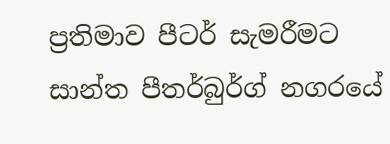ප්‍රතිමාව පීටර් සැමරීමට සාන්ත පීතර්බුර්ග් නගරයේ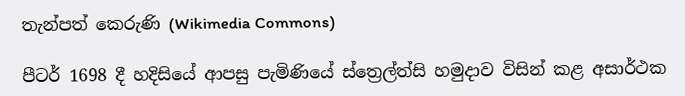තැන්පත් කෙරුණි (Wikimedia Commons)

පීටර් 1698 දී හදිසියේ ආපසු පැමිණියේ ස්ත්‍රෙල්ත්සි හමුදාව විසින් කළ අසාර්ථක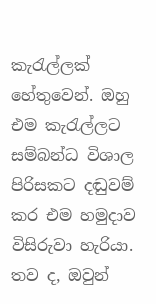කැරැල්ලක් හේතුවෙන්. ඔහු එම කැරැල්ලට සම්බන්ධ විශාල පිරිසකට දඬුවම් කර එම හමුදාව විසිරුවා හැරියා. තව ද, ඔවුන්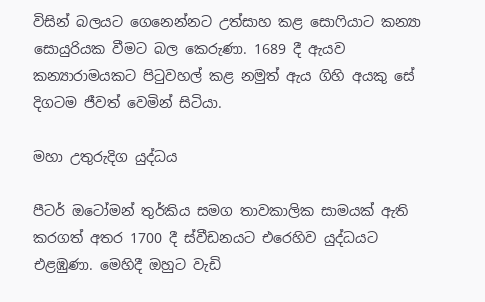විසින් බලයට ගෙනෙන්නට උත්සාහ කළ සොෆියාට කන්‍යා සොයුරියක වීමට බල කෙරුණා. 1689 දී ඇයව කන්‍යාරාමයකට පිටුවහල් කළ නමුත් ඇය ගිහි අයකු සේ දිගටම ජීවත් වෙමින් සිටියා.

මහා උතුරුදිග යුද්ධය

පීටර් ඔටෝමන් තුර්කිය සමග තාවකාලික සාමයක් ඇති කරගත් අතර 1700 දී ස්වීඩනයට එරෙහිව යුද්ධයට එළඹුණා. මෙහිදී ඔහුට වැඩි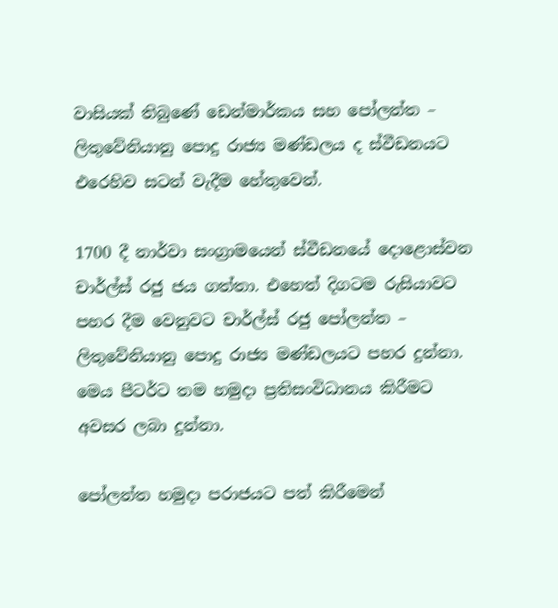වාසියක් තිබුණේ ඩෙන්මාර්කය සහ පෝලන්ත – ලිතුවේනියානු පොදු රාජ්‍ය මණ්ඩලය ද ස්වීඩනයට එරෙහිව සටන් වැදීම හේතුවෙන්.

1700 දී නාර්වා සංග්‍රාමයෙන් ස්වීඩනයේ දොළොස්වන චාර්ල්ස් රජු ජය ගත්තා. එහෙත් දිගටම රුසියාවට පහර දීම වෙනුවට චාර්ල්ස් රජු පෝලන්ත – ලිතුවේනියානු පොදු රාජ්‍ය මණ්ඩලයට පහර දුන්නා. මෙය පීටර්ට තම හමුදා ප්‍රතිසංවිධානය කිරීමට අවසර ලබා දුන්නා.

පෝලන්ත හමුදා පරාජයට පත් කිරීමෙන්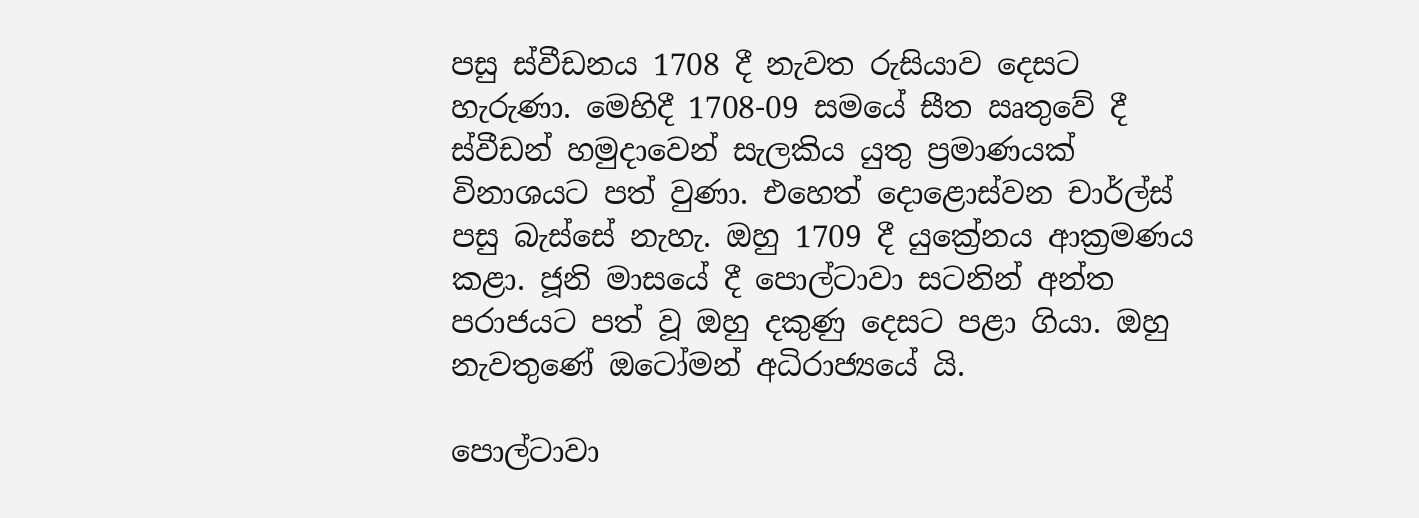පසු ස්වීඩනය 1708 දී නැවත රුසියාව දෙසට හැරුණා. මෙහිදී 1708-09 සමයේ සීත ඍතුවේ දී ස්වීඩන් හමුදාවෙන් සැලකිය යුතු ප්‍රමාණයක් විනාශයට පත් වුණා. එහෙත් දොළොස්වන චාර්ල්ස් පසු බැස්සේ නැහැ. ඔහු 1709 දී යුක්‍රේනය ආක්‍රමණය කළා. ජූනි මාසයේ දී පොල්ටාවා සටනින් අන්ත පරාජයට පත් වූ ඔහු දකුණු දෙසට පළා ගියා. ඔහු නැවතුණේ ඔටෝමන් අධිරාජ්‍යයේ යි.

පොල්ටාවා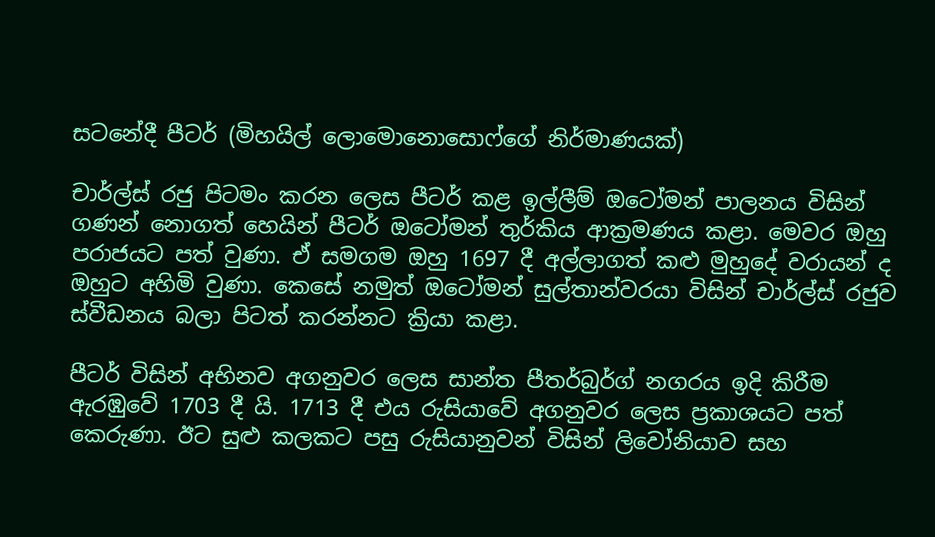සටනේදී පීටර් (මිහයිල් ලොමොනොසොෆ්ගේ නිර්මාණයක්)

චාර්ල්ස් රජු පිටමං කරන ලෙස පීටර් කළ ඉල්ලීම් ඔටෝමන් පාලනය විසින් ගණන් නොගත් හෙයින් පීටර් ඔටෝමන් තුර්කිය ආක්‍රමණය කළා. මෙවර ඔහු පරාජයට පත් වුණා. ඒ සමගම ඔහු 1697 දී අල්ලාගත් කළු මුහුදේ වරායන් ද ඔහුට අහිමි වුණා. කෙසේ නමුත් ඔටෝමන් සුල්තාන්වරයා විසින් චාර්ල්ස් රජුව ස්වීඩනය බලා පිටත් කරන්නට ක්‍රියා කළා.

පීටර් විසින් අභිනව අගනුවර ලෙස සාන්ත පීතර්බුර්ග් නගරය ඉදි කිරීම ඇරඹුවේ 1703 දී යි. 1713 දී එය රුසියාවේ අගනුවර ලෙස ප්‍රකාශයට පත් කෙරුණා. ඊට සුළු කලකට පසු රුසියානුවන් විසින් ලිවෝනියාව සහ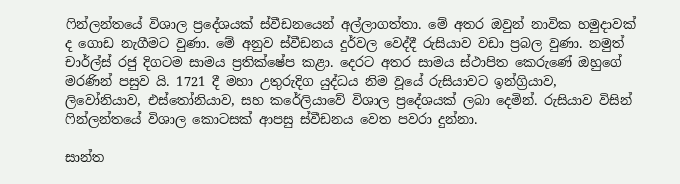ෆින්ලන්තයේ විශාල ප්‍රදේශයක් ස්වීඩනයෙන් අල්ලාගත්තා. මේ අතර ඔවුන් නාවික හමුදාවක් ද ගොඩ නැගීමට වුණා. මේ අනුව ස්වීඩනය දුර්වල වෙද්දී රුසියාව වඩා ප්‍රබල වුණා. නමුත් චාර්ල්ස් රජු දිගටම සාමය ප්‍රතික්ෂේප කළා. දෙරට අතර සාමය ස්ථාපිත කෙරුණේ ඔහුගේ මරණින් පසුව යි. 1721 දී මහා උතුරුදිග යුද්ධය නිම වූයේ රුසියාවට ඉන්ග්‍රියාව, ලිවෝනියාව, එස්තෝනියාව, සහ කරේලියාවේ විශාල ප්‍රදේශයක් ලබා දෙමින්. රුසියාව විසින් ෆින්ලන්තයේ විශාල කොටසක් ආපසු ස්වීඩනය වෙත පවරා දුන්නා.

සාන්ත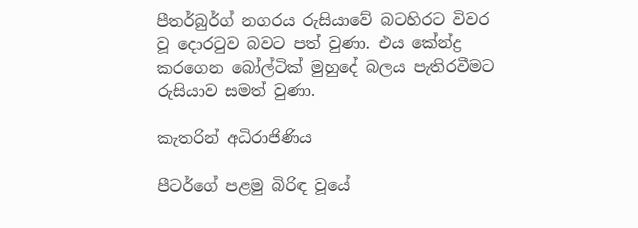පීතර්බුර්ග් නගරය රුසියාවේ බටහිරට විවර වූ දොරටුව බවට පත් වුණා. එය කේන්ද්‍ර කරගෙන බෝල්ටික් මුහුදේ බලය පැතිරවීමට රුසියාව සමත් වුණා.

කැතරින් අධිරාජිණිය

පීටර්ගේ පළමු බිරිඳ වූයේ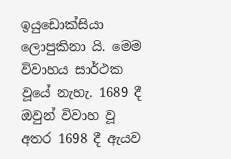ඉයුඩොක්සියා ලොපුකිනා යි. මෙම විවාහය සාර්ථක වූයේ නැහැ. 1689 දී ඔවුන් විවාහ වූ අතර 1698 දී ඇයව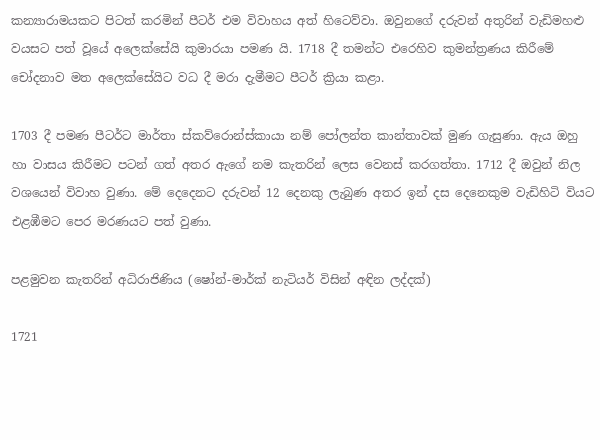කන්‍යාරාමයකට පිටත් කරමින් පීටර් එම විවාහය අත් හිටෙව්වා. ඔවුනගේ දරුවන් අතුරින් වැඩිමහළු වයසට පත් වූයේ අලෙක්සේයි කුමාරයා පමණ යි. 1718 දී තමන්ට එරෙහිව කුමන්ත්‍රණය කිරීමේ චෝදනාව මත අලෙක්සේයිට වධ දී මරා දැමීමට පීටර් ක්‍රියා කළා.

1703 දී පමණ පීටර්ට මාර්තා ස්කව්රොන්ස්කායා නම් පෝලන්ත කාන්තාවක් මුණ ගැසුණා. ඇය ඔහු හා වාසය කිරීමට පටන් ගත් අතර ඇගේ නම කැතරින් ලෙස වෙනස් කරගත්තා. 1712 දී ඔවුන් නිල වශයෙන් විවාහ වුණා. මේ දෙදෙනට දරුවන් 12 දෙනකු ලැබුණ අතර ඉන් දස දෙනෙකුම වැඩිහිටි වියට එළඹීමට පෙර මරණයට පත් වුණා.

පළමුවන කැතරින් අධිරාජිණිය (ෂෝන්-මාර්ක් නැටියර් විසින් අඳින ලද්දක්)

1721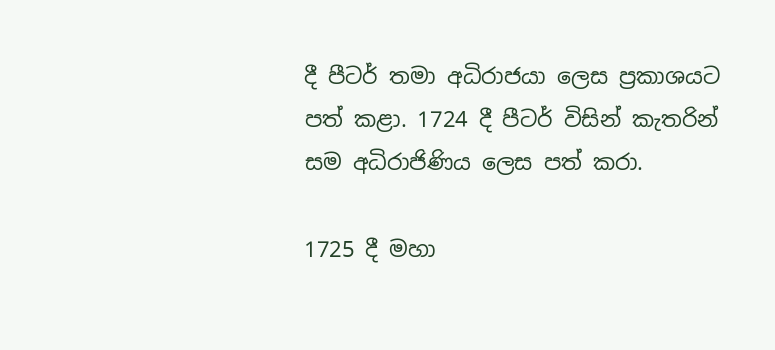දී පීටර් තමා අධිරාජයා ලෙස ප්‍රකාශයට පත් කළා. 1724 දී පීටර් විසින් කැතරින් සම අධිරාජිණිය ලෙස පත් කරා.

1725 දී මහා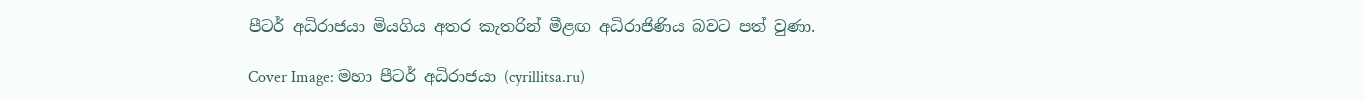පීටර් අධිරාජයා මියගිය අතර කැතරින් මීළඟ අධිරාජිණිය බවට පත් වුණා.

Cover Image: මහා පීටර් අධිරාජයා (cyrillitsa.ru)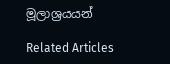මූලාශ්‍රයයන්

Related Articles